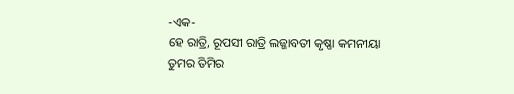-ଏକ-
ହେ ରାତ୍ରି, ରୂପସୀ ରାତ୍ରି ଲଜ୍ଜାବତୀ କୃଷ୍ଣା କମନୀୟା
ତୁମର ତିମିର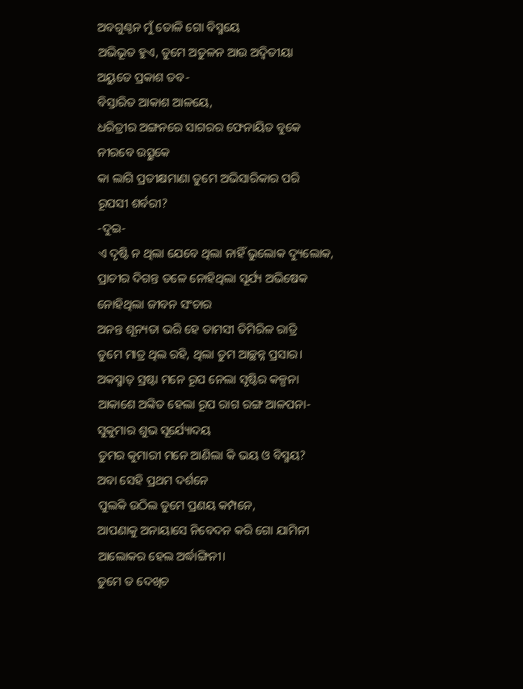ଅବଗୁଣ୍ଠନ ମୁଁ ତୋଳି ଗୋ ବିସ୍ମୟେ
ଅଭିଭୂତ ହୁଏ, ତୁମେ ଅତୁଳନ ଆଉ ଅଦ୍ବିତୀୟା
ଅୟୁତେ ପ୍ରକାଶ ତବ-
ବିସ୍ତାରିତ ଆକାଶ ଆଳୟେ,
ଧରିତ୍ରୀର ଅଙ୍ଗନରେ ସାଗରର ଫେନାୟିତ ବୁକେ
ନୀରବେ ଉତ୍ସୁକେ
କା ଲାଗି ପ୍ରତୀକ୍ଷମାଣା ତୁମେ ଅଭିସାରିକାର ପରି
ରୂପସୀ ଶର୍ବରୀ?
-ଦୁଇ-
ଏ ଦୃଷ୍ଟି ନ ଥିଲା ଯେବେ ଥିଲା ନାହିଁ ଭୁଲୋକ ଦ୍ୟୁଲୋକ,
ପ୍ରାଚୀର ଦିଗନ୍ତ ତଳେ ନୋହିଥିଲା ସୂର୍ଯ୍ୟ ଅଭିଷେକ
ନୋହିଥିଲା ଜୀବନ ସଂଚାର
ଅନନ୍ତ ଶୂନ୍ୟତା ଭରି ହେ ତାମସୀ ତିମିରିଳ ରାତ୍ରି
ତୁମେ ମାତ୍ର ଥିଲ ରହି, ଥିଲା ତୁମ ଆଚ୍ଛନ୍ନ ପ୍ରସାର।
ଅକସ୍ମାତ୍ ସ୍ରଷ୍ଟା ମନେ ରୂପ ନେଲା ସୃଷ୍ଟିର କଳ୍ପନା
ଆକାଶେ ଅଙ୍କିତ ହେଲା ରୂପ ରାଗ ରଙ୍ଗ ଆଳପନା-
ସୁକୁମାର ଶୁଭ ସୂର୍ଯ୍ୟୋଦୟ
ତୁମର କୁମାରୀ ମନେ ଆଣିଲା କି ଭୟ ଓ ବିସ୍ମୟ?
ଅବା ସେହି ପ୍ରଥମ ଦର୍ଶନେ
ପୁଲକି ଉଠିଲ ତୁମେ ପ୍ରଣୟ କମ୍ପନେ,
ଆପଣାକୁ ଅନାୟାସେ ନିବେଦନ କରି ଗୋ ଯାମିନୀ
ଆଲୋକର ହେଲ ଅର୍ଦ୍ଧାଙ୍ଗିନୀ।
ତୁମେ ତ ଦେଖିଚ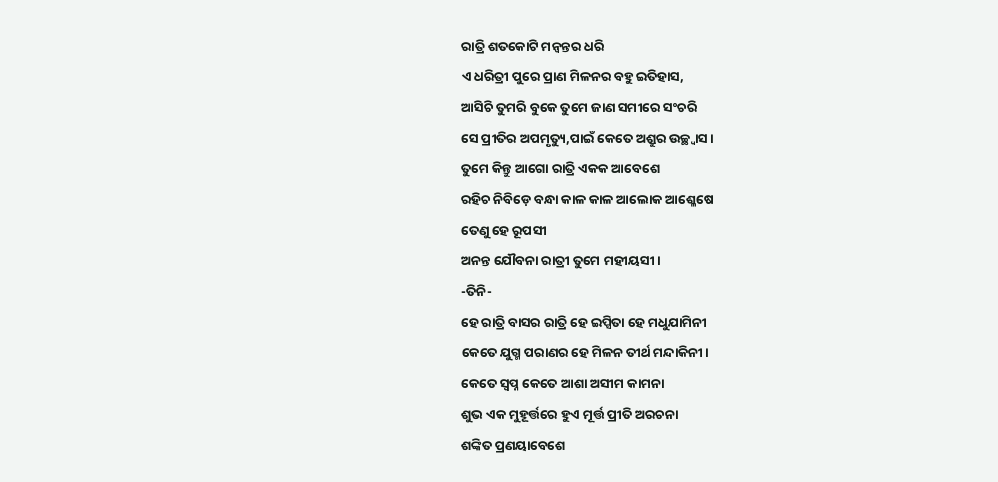ରାତ୍ରି ଶତକୋଟି ମନ୍ବନ୍ତର ଧରି
ଏ ଧରିତ୍ରୀ ପୁରେ ପ୍ରାଣ ମିଳନର ବହୁ ଇତିହାସ,
ଆସିଚି ତୁମରି ବୁକେ ତୁମେ ଜାଣ ସମୀରେ ସଂଚରି
ସେ ପ୍ରୀତିର ଅପମୃତ୍ୟୁ,ପାଇଁ କେତେ ଅଶ୍ରୁର ଉଚ୍ଛ୍ବାସ।
ତୁମେ କିନ୍ତୁ ଆଗୋ ରାତ୍ରି ଏକକ ଆବେଶେ
ରହିଚ ନିବିଡ଼େ ବନ୍ଧା କାଳ କାଳ ଆଲୋକ ଆଶ୍ଳେଷେ
ତେଣୁ ହେ ରୂପସୀ
ଅନନ୍ତ ଯୌବନା ରାତ୍ରୀ ତୁମେ ମହୀୟସୀ।
-ତିନି-
ହେ ରାତ୍ରି ବାସର ରାତ୍ରି ହେ ଇପ୍ସିତା ହେ ମଧୁଯାମିନୀ
କେତେ ଯୁଗ୍ମ ପରାଣର ହେ ମିଳନ ତୀର୍ଥ ମନ୍ଦାକିନୀ।
କେତେ ସ୍ବପ୍ନ କେତେ ଆଶା ଅସୀମ କାମନା
ଶୁଭ ଏକ ମୁହୂର୍ତ୍ତରେ ହୁଏ ମୂର୍ତ୍ତ ପ୍ରୀତି ଅରଚନା
ଶଙ୍କିତ ପ୍ରଣୟାବେଶେ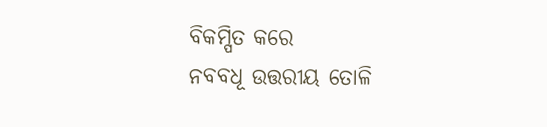ବିକମ୍ପିତ କରେ
ନବବଧୂ ଉତ୍ତରୀୟ ତୋଳି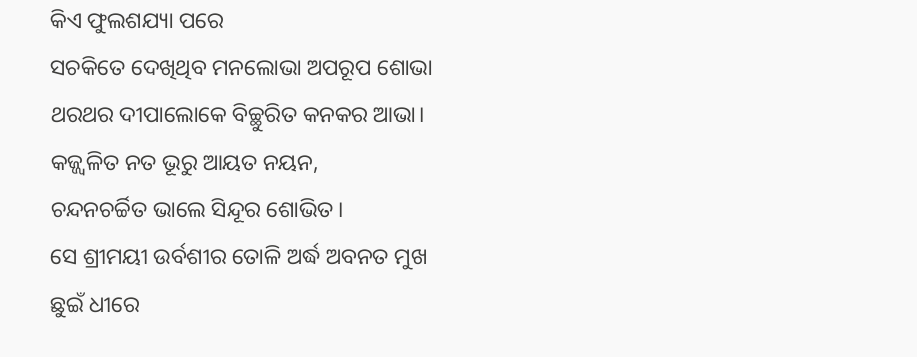କିଏ ଫୁଲଶଯ୍ୟା ପରେ
ସଚକିତେ ଦେଖିଥିବ ମନଲୋଭା ଅପରୂପ ଶୋଭା
ଥରଥର ଦୀପାଲୋକେ ବିଚ୍ଛୁରିତ କନକର ଆଭା।
କଜ୍ଜ୍ବଳିତ ନତ ଭୂରୁ ଆୟତ ନୟନ,
ଚନ୍ଦନଚର୍ଚ୍ଚିତ ଭାଲେ ସିନ୍ଦୂର ଶୋଭିତ।
ସେ ଶ୍ରୀମୟୀ ଉର୍ବଶୀର ତୋଳି ଅର୍ଦ୍ଧ ଅବନତ ମୁଖ
ଛୁଇଁ ଧୀରେ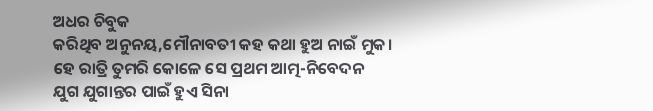ଅଧର ଚିବୁକ
କରିଥିବ ଅନୁନୟ,ମୌନାବତୀ କହ କଥା ହୁଅ ନାଇଁ ମୁକ।
ହେ ରାତ୍ରି ତୁମରି କୋଳେ ସେ ପ୍ରଥମ ଆତ୍ମ-ନିବେଦନ
ଯୁଗ ଯୁଗାନ୍ତର ପାଇଁ ହୁଏ ସିନା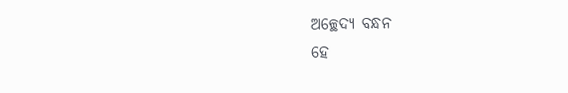ଅଚ୍ଛେଦ୍ୟ ବନ୍ଧନ
ହେ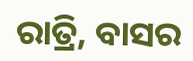ରାତ୍ରି, ବାସର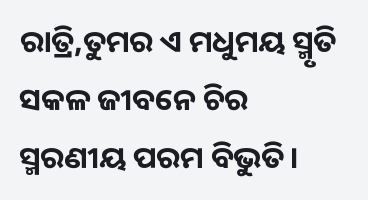ରାତ୍ରି,ତୁମର ଏ ମଧୁମୟ ସ୍ମୃତି
ସକଳ ଜୀବନେ ଚିର ସ୍ମରଣୀୟ ପରମ ବିଭୁତି।